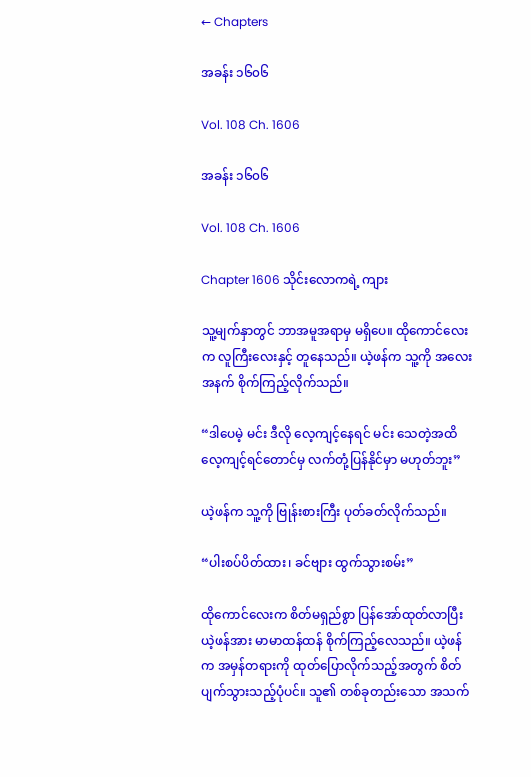← Chapters

အခန်း ၁၆၀၆

Vol. 108 Ch. 1606

အခန်း ၁၆၀၆

Vol. 108 Ch. 1606

Chapter 1606 သိုင်းလောကရဲ့ ကျား

သူ့မျက်နှာတွင် ဘာအမူအရာမှ မရှိပေ။ ထိုကောင်လေးက လူကြီးလေးနှင့် တူနေသည်။ ယဲ့ဖန်က သူ့ကို အလေးအနက် စိုက်ကြည့်လိုက်သည်။

“ဒါပေမဲ့ မင်း ဒီလို လေ့ကျင့်နေရင် မင်း သေတဲ့အထိ လေ့ကျင့်ရင်တောင်မှ လက်တုံ့ပြန်နိုင်မှာ မဟုတ်ဘူး”

ယဲ့ဖန်က သူ့ကို ဗြုန်းစားကြီး ပုတ်ခတ်လိုက်သည်။

“ပါးစပ်ပိတ်ထား၊ ခင်ဗျား ထွက်သွားစမ်း”

ထိုကောင်လေးက စိတ်မရှည်စွာ ပြန်အော်ထုတ်လာပြီး ယဲ့ဖန်အား မာမာထန်ထန် စိုက်ကြည့်လေသည်။ ယဲ့ဖန်က အမှန်တရားကို ထုတ်ပြောလိုက်သည့်အတွက် စိတ်ပျက်သွားသည့်ပုံပင်။ သူ၏ တစ်ခုတည်းသော အသက်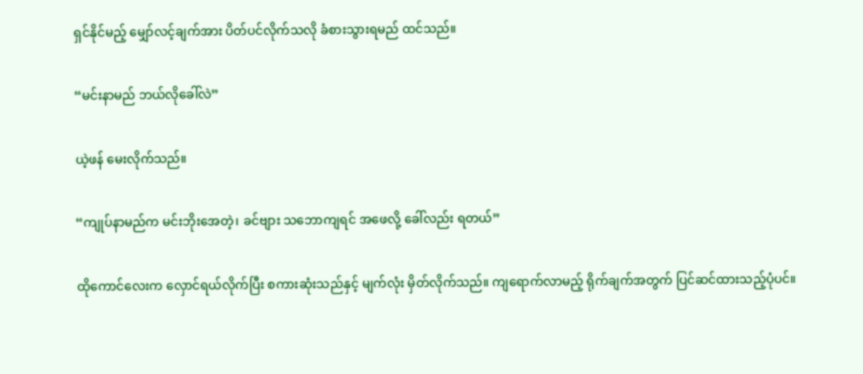ရှင်နိုင်မည့် မျှော်လင့်ချက်အား ပိတ်ပင်လိုက်သလို ခံစားသွားရမည် ထင်သည်။

“မင်းနာမည် ဘယ်လိုခေါ်လဲ”

ယဲ့ဖန် မေးလိုက်သည်။

“ကျုပ်နာမည်က မင်းဘိုးအေတဲ့၊ ခင်ဗျား သဘောကျရင် အဖေလို့ ခေါ်လည်း ရတယ်”

ထိုကောင်လေးက လှောင်ရယ်လိုက်ပြီး စကားဆုံးသည်နှင့် မျက်လုံး မှိတ်လိုက်သည်။ ကျရောက်လာမည့် ရိုက်ချက်အတွက် ပြင်ဆင်ထားသည့်ပုံပင်။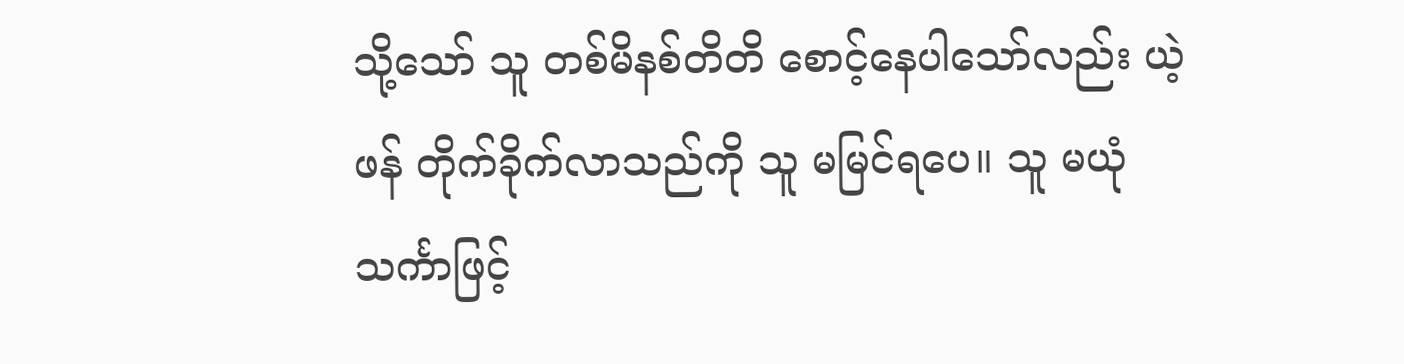သို့သော် သူ တစ်မိနစ်တိတိ စောင့်နေပါသော်လည်း ယဲ့ဖန် တိုက်ခိုက်လာသည်ကို သူ မမြင်ရပေ။ သူ မယုံသင်္ကာဖြင့်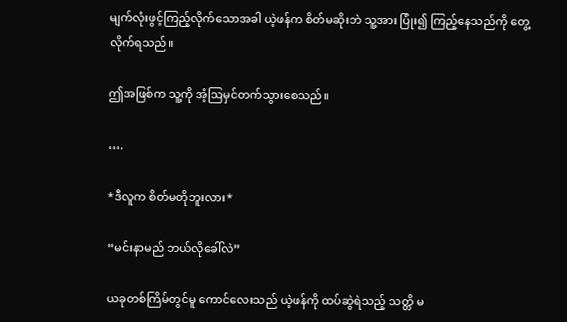မျက်လုံးဖွင့်ကြည့်လိုက်သောအခါ ယဲ့ဖန်က စိတ်မဆိုးဘဲ သူ့အား ပြုံး၍ ကြည့်နေသည်ကို တွေ့လိုက်ရသည်။

ဤအဖြစ်က သူ့ကို အံ့ဩမှင်တက်သွားစေသည်။

….

*ဒီလူက စိတ်မတိုဘူးလား*

“မင်းနာမည် ဘယ်လိုခေါ်လဲ”

ယခုတစ်ကြိမ်တွင်မူ ကောင်လေးသည် ယဲ့ဖန်ကို ထပ်ဆွဲရဲသည့် သတ္တိ မ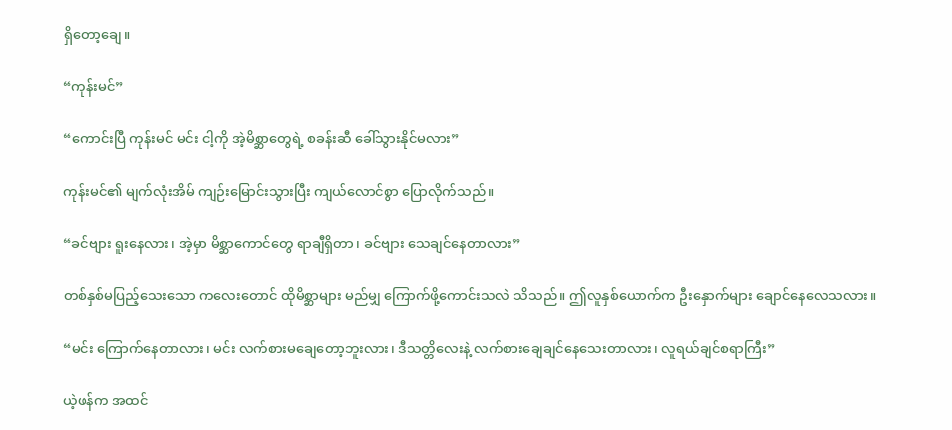ရှိတော့ချေ။

“ကုန်းမင်”

“ကောင်းပြီ ကုန်းမင် မင်း ငါ့ကို အဲ့မိစ္ဆာတွေရဲ့ စခန်းဆီ ခေါ်သွားနိုင်မလား”

ကုန်းမင်၏ မျက်လုံးအိမ် ကျဉ်းမြောင်းသွားပြီး ကျယ်လောင်စွာ ပြောလိုက်သည်။

“ခင်ဗျား ရူးနေလား၊ အဲ့မှာ မိစ္ဆာကောင်တွေ ရာချီရှိတာ၊ ခင်ဗျား သေချင်နေတာလား”

တစ်နှစ်မပြည့်သေးသော ကလေးတောင် ထိုမိစ္ဆာများ မည်မျှ ကြောက်ဖို့ကောင်းသလဲ သိသည်။ ဤလူနှစ်ယောက်က ဦးနှောက်များ ချောင်နေလေသလား။

“မင်း ကြောက်နေတာလား၊ မင်း လက်စားမချေတော့ဘူးလား၊ ဒီသတ္တိလေးနဲ့ လက်စားချေချင်နေသေးတာလား၊ လူရယ်ချင်စရာကြီး”

ယဲ့ဖန်က အထင်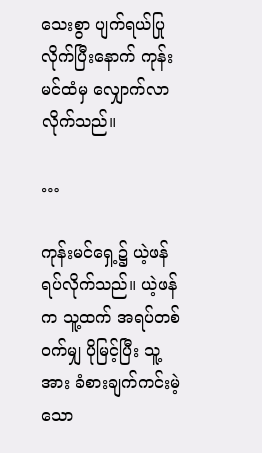သေးစွာ ပျက်ရယ်ပြုလိုက်ပြီးနောက် ကုန်းမင်ထံမှ လျှောက်လာလိုက်သည်။

…

ကုန်းမင်ရှေ့၌ ယဲ့ဖန် ရပ်လိုက်သည်။ ယဲ့ဖန်က သူ့ထက် အရပ်တစ်ဝက်မျှ ပိုမြင့်ပြီး သူ့အား ခံစားချက်ကင်းမဲ့သော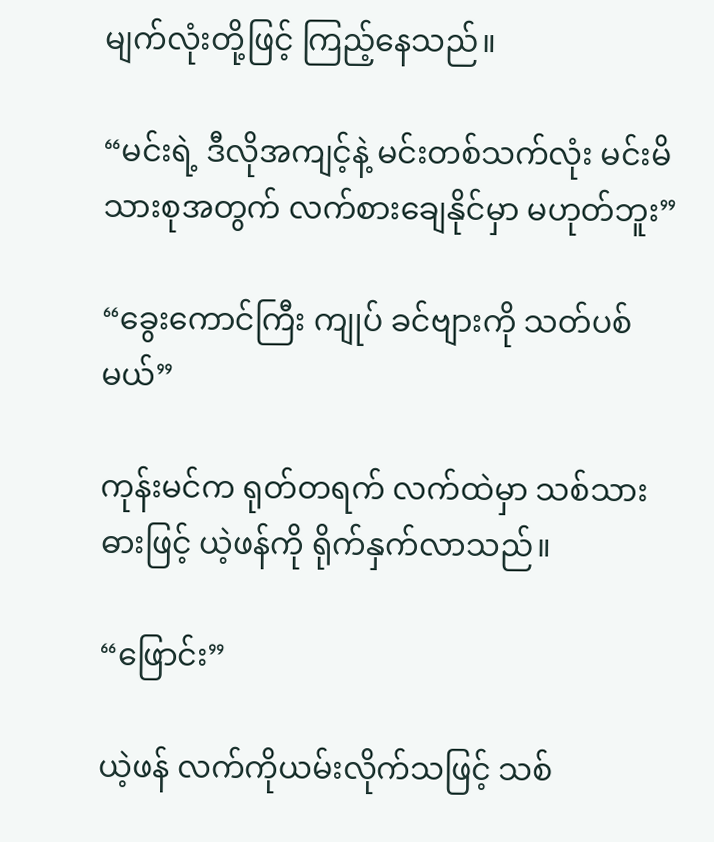မျက်လုံးတို့ဖြင့် ကြည့်နေသည်။

“မင်းရဲ့ ဒီလိုအကျင့်နဲ့ မင်းတစ်သက်လုံး မင်းမိသားစုအတွက် လက်စားချေနိုင်မှာ မဟုတ်ဘူး”

“ခွေးကောင်ကြီး ကျုပ် ခင်ဗျားကို သတ်ပစ်မယ်”

ကုန်းမင်က ရုတ်တရက် လက်ထဲမှာ သစ်သားဓားဖြင့် ယဲ့ဖန်ကို ရိုက်နှက်လာသည်။

“ဖြောင်း”

ယဲ့ဖန် လက်ကိုယမ်းလိုက်သဖြင့် သစ်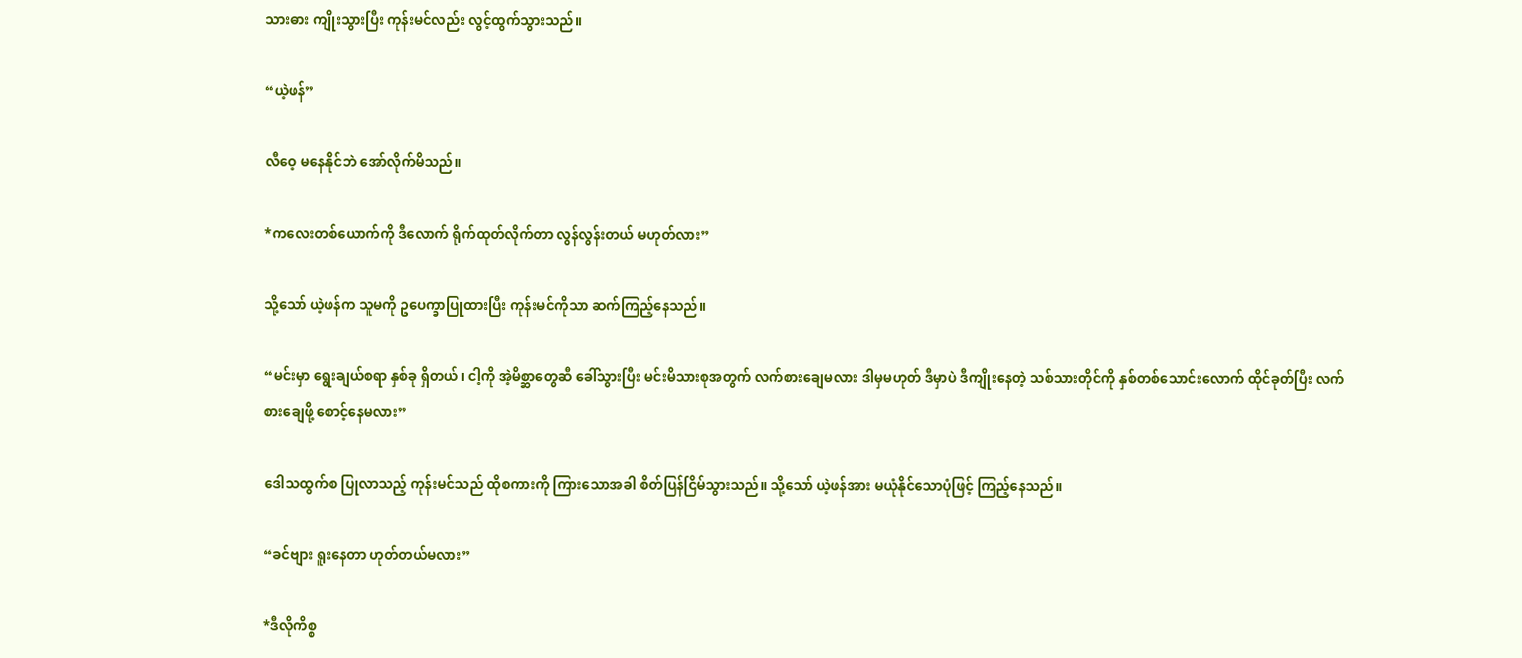သားဓား ကျိုးသွားပြီး ကုန်းမင်လည်း လွင့်ထွက်သွားသည်။

“ယဲ့ဖန်”

လီဝေ့ မနေနိုင်ဘဲ အော်လိုက်မိသည်။

*ကလေးတစ်ယောက်ကို ဒီလောက် ရိုက်ထုတ်လိုက်တာ လွန်လွန်းတယ် မဟုတ်လား”

သို့သော် ယဲ့ဖန်က သူမကို ဥပေက္ခာပြုထားပြီး ကုန်းမင်ကိုသာ ဆက်ကြည့်နေသည်။

“မင်းမှာ ရွေးချယ်စရာ နှစ်ခု ရှိတယ်၊ ငါ့ကို အဲ့မိစ္ဆာတွေဆီ ခေါ်သွားပြီး မင်းမိသားစုအတွက် လက်စားချေမလား ဒါမှမဟုတ် ဒီမှာပဲ ဒီကျိုးနေတဲ့ သစ်သားတိုင်ကို နှစ်တစ်သောင်းလောက် ထိုင်ခုတ်ပြီး လက်စားချေဖို့ စောင့်နေမလား”

ဒေါသထွက်စ ပြုလာသည့် ကုန်းမင်သည် ထိုစကားကို ကြားသောအခါ စိတ်ပြန်ငြိမ်သွားသည်။ သို့သော် ယဲ့ဖန်အား မယုံနိုင်သောပုံဖြင့် ကြည့်နေသည်။

“ခင်ဗျား ရူးနေတာ ဟုတ်တယ်မလား”

*ဒီလိုကိစ္စ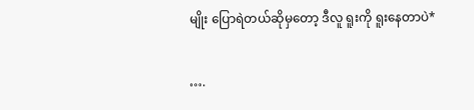မျိုး ပြောရဲတယ်ဆိုမှတော့ ဒီလူ ရူးကို ရူးနေတာပဲ*

….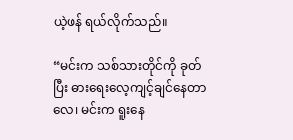ယဲ့ဖန် ရယ်လိုက်သည်။

“မင်းက သစ်သားတိုင်ကို ခုတ်ပြီး ဓားရေးလေ့ကျင့်ချင်နေတာလေ၊ မင်းက ရူးနေ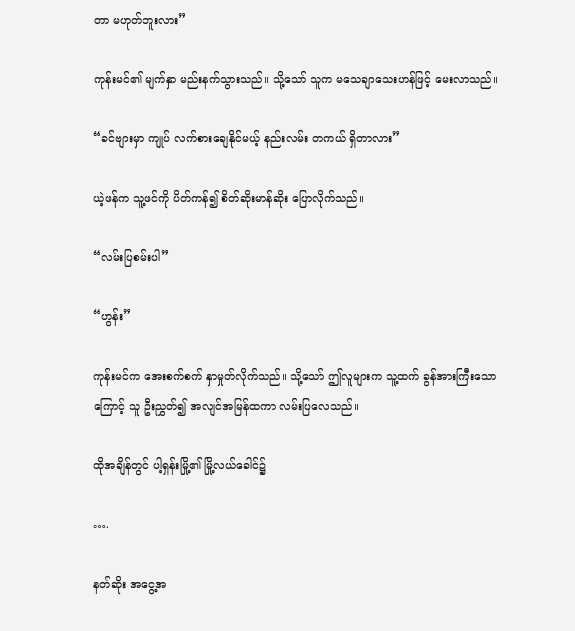တာ မဟုတ်ဘူးလား”

ကုန်းမင်၏ မျက်နှာ မည်းနက်သွားသည်။ သို့သော် သူက မသေချာသေးဟန်ဖြင့် မေးလာသည်။

“ခင်ဗျားမှာ ကျုပ် လက်စားချေနိုင်မယ့် နည်းလမ်း တကယ် ရှိတာလား”

ယဲ့ဖန်က သူ့ဖင်ကို ပိတ်ကန်၍ စိတ်ဆိုးမာန်ဆိုး ပြောလိုက်သည်။

“လမ်းပြစမ်းပါ”

“ဟွန်း”

ကုန်းမင်က အေးစက်စက် နှာမှုတ်လိုက်သည်။ သို့သော် ဤလူများက သူ့ထက် ခွန်အားကြီးသောကြောင့် သူ ဦးညွှတ်၍ အလျင်အမြန်ထကာ လမ်းပြလေသည်။

ထိုအချိန်တွင် ပါ့ရှန်းမြို့၏ မြို့လယ်ခေါင်၌

….

နတ်ဆိုး အငွေ့အ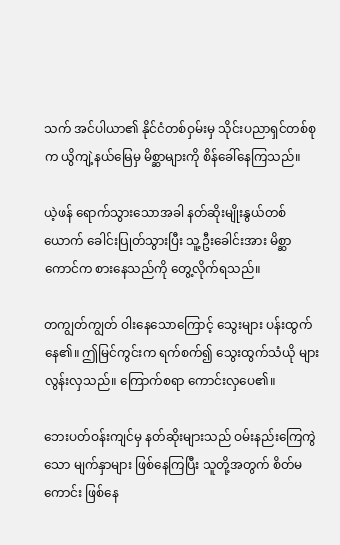သက် အင်ပါယာ၏ နိုင်ငံတစ်ဝှမ်းမှ သိုင်းပညာရှင်တစ်စုက ယွိကျဲ့နယ်မြေမှ မိစ္ဆာများကို စိန်ခေါ်နေကြသည်။

ယဲ့ဖန် ရောက်သွားသောအခါ နတ်ဆိုးမျိုးနွယ်တစ်ယောက် ခေါင်းပြုတ်သွားပြီး သူ့ဦးခေါင်းအား မိစ္ဆာကောင်က စားနေသည်ကို တွေ့လိုက်ရသည်။

တကျွတ်ကျွတ် ဝါးနေသောကြောင့် သွေးများ ပန်းထွက်နေ၏။ ဤမြင်ကွင်းက ရက်စက်၍ သွေးထွက်သံယို များလွန်းလှသည်။ ကြောက်စရာ ကောင်းလှပေ၏။

ဘေးပတ်ဝန်းကျင်မှ နတ်ဆိုးများသည် ဝမ်းနည်းကြေကွဲသော မျက်နှာများ ဖြစ်နေကြပြီး သူတို့အတွက် စိတ်မကောင်း ဖြစ်နေ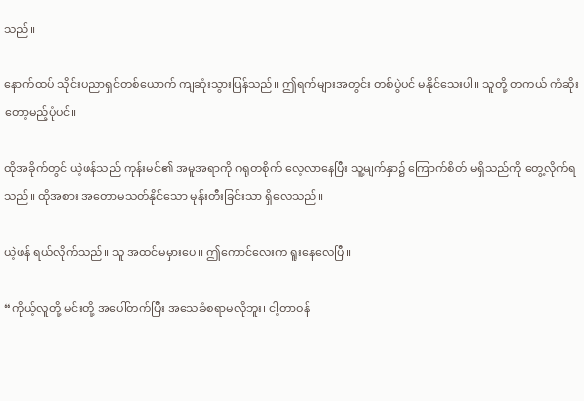သည်။

နောက်ထပ် သိုင်းပညာရှင်တစ်ယောက် ကျဆုံးသွားပြန်သည်။ ဤရက်များအတွင်း တစ်ပွဲပင် မနိုင်သေးပါ။ သူတို့ တကယ် ကံဆိုးတော့မည့်ပုံပင်။

ထိုအခိုက်တွင် ယဲ့ဖန်သည် ကုန်းမင်၏ အမူအရာကို ဂရုတစိုက် လေ့လာနေပြီး သူ့မျက်နှာ၌ ကြောက်စိတ် မရှိသည်ကို တွေ့လိုက်ရသည်။ ထိုအစား အတောမသတ်နိုင်သော မုန်းတီးခြင်းသာ ရှိလေသည်။

ယဲ့ဖန် ရယ်လိုက်သည်။ သူ အထင်မမှားပေ။ ဤကောင်လေးက ရူးနေလေပြီ။

“ကိုယ့်လူတို့ မင်းတို့ အပေါ်တက်ပြီး အသေခံစရာမလိုဘူး၊ ငါ့တာဝန်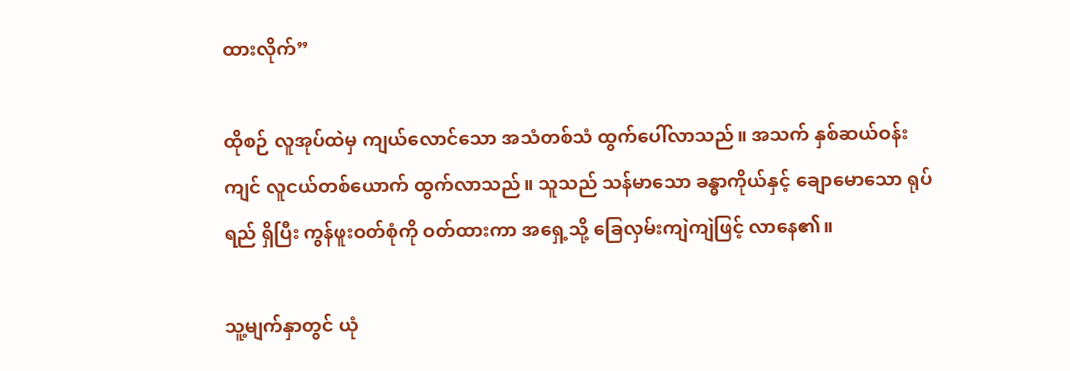ထားလိုက်”

ထိုစဉ် လူအုပ်ထဲမှ ကျယ်လောင်သော အသံတစ်သံ ထွက်ပေါ်လာသည်။ အသက် နှစ်ဆယ်ဝန်းကျင် လူငယ်တစ်ယောက် ထွက်လာသည်။ သူသည် သန်မာသော ခန္ဓာကိုယ်နှင့် ချောမောသော ရုပ်ရည် ရှိပြီး ကွန်ဖူးဝတ်စုံကို ဝတ်ထားကာ အရှေ့သို့ ခြေလှမ်းကျဲကျဲဖြင့် လာနေ၏။

သူ့မျက်နှာတွင် ယုံ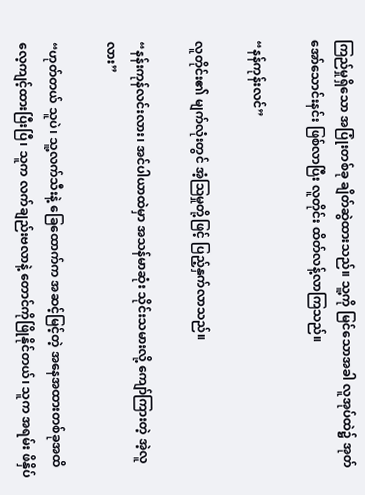ကြည်မှုရှိသော အပြုံးတစ်ခု ချိတ်ဆွဲထားသည်။ သူ့ကို မြင်သောအခါ လူအုပ်ထဲ၌ အုတ်အော်သောင်းနင်း ဖြစ်လာပြီး လူတိုင်း ထိတ်လန့်လာကြသည်။

“နန်ကုန်းလင်”

လူတိုင်း၏ မျက်လုံးတွင် အံ့ဩမှုတို့ဖြင့် ပြည့်နှက်လာသည်။

“နန်းကုန်လင်းလား၊ အင်ပါယာထဲမှာ အသန်မာဆုံး သိုင်းသမားလို့ ကျော်ကြားတဲ့ အဲ့လူလား”

“ဟုတ်တယ် သူပဲ၊ သူ့လက်သီးနဲ့ ခြေထောက်က အဆင့်မြင့်တဲ့ အနေအထားတစ်ခုအထိ လေ့ကျင့်ထားပြီးပြီ၊ သူက လက်ချည်းဗလာနဲ့ တောင်ကိုဖြိုနိုင်တယ်၊ သူက အရမ်း ဖိနှိပ်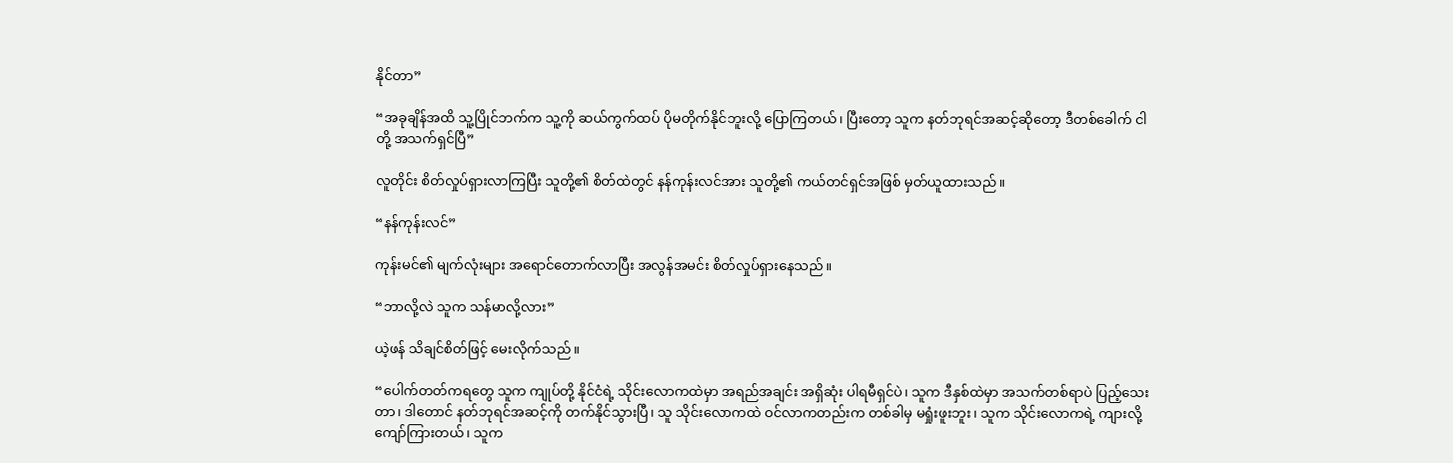နိုင်တာ”

“အခုချိန်အထိ သူ့ပြိုင်ဘက်က သူ့ကို ဆယ်ကွက်ထပ် ပိုမတိုက်နိုင်ဘူးလို့ ပြောကြတယ်၊ ပြီးတော့ သူက နတ်ဘုရင်အဆင့်ဆိုတော့ ဒီတစ်ခေါက် ငါတို့ အသက်ရှင်ပြီ”

လူတိုင်း စိတ်လှုပ်ရှားလာကြပြီး သူတို့၏ စိတ်ထဲတွင် နန်ကုန်းလင်အား သူတို့၏ ကယ်တင်ရှင်အဖြစ် မှတ်ယူထားသည်။

“နန်ကုန်းလင်”

ကုန်းမင်၏ မျက်လုံးများ အရောင်တောက်လာပြီး အလွန်အမင်း စိတ်လှုပ်ရှားနေသည်။

“ဘာလို့လဲ သူက သန်မာလို့လား”

ယဲ့ဖန် သိချင်စိတ်ဖြင့် မေးလိုက်သည်။

“ပေါက်တတ်ကရတွေ သူက ကျုပ်တို့ နိုင်ငံရဲ့ သိုင်းလောကထဲမှာ အရည်အချင်း အရှိဆုံး ပါရမီရှင်ပဲ၊ သူက ဒီနှစ်ထဲမှာ အသက်တစ်ရာပဲ ပြည့်သေးတာ၊ ဒါတောင် နတ်ဘုရင်အဆင့်ကို တက်နိုင်သွားပြီ၊ သူ သိုင်းလောကထဲ ဝင်လာကတည်းက တစ်ခါမှ မရှုံးဖူးဘူး၊ သူက သိုင်းလောကရဲ့ ကျားလို့ ကျော်ကြားတယ်၊ သူက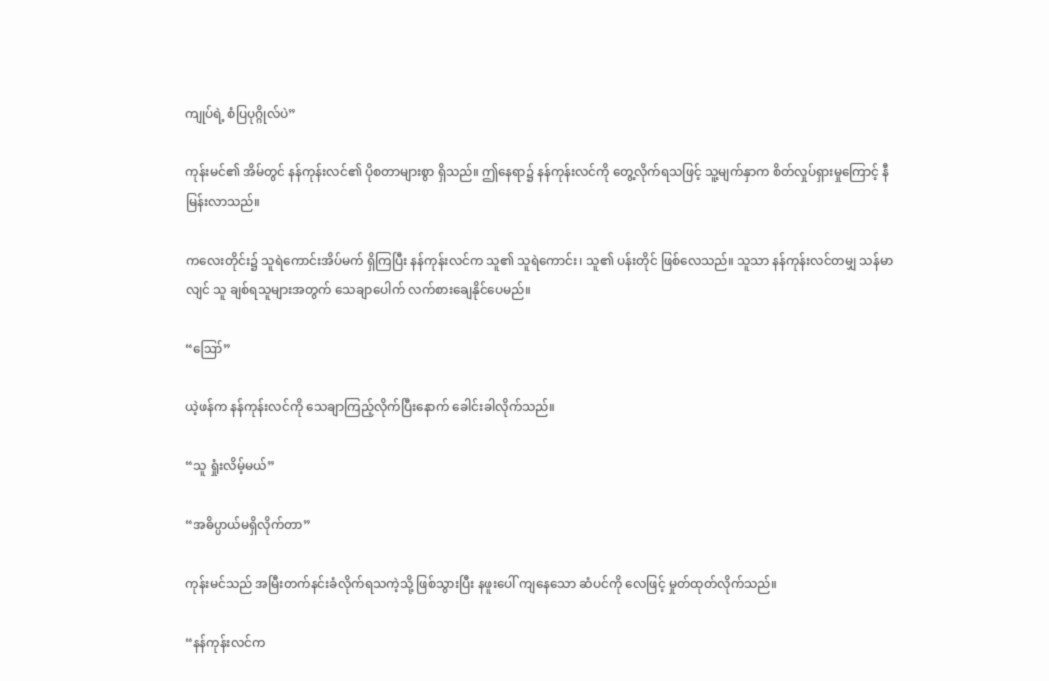ကျုပ်ရဲ့ စံပြပုဂ္ဂိုလ်ပဲ”

ကုန်းမင်၏ အိမ်တွင် နန်ကုန်းလင်၏ ပိုစတာများစွာ ရှိသည်။ ဤနေရာ၌ နန်ကုန်းလင်ကို တွေ့လိုက်ရသဖြင့် သူ့မျက်နှာက စိတ်လှုပ်ရှားမှုကြောင့် နီမြန်းလာသည်။

ကလေးတိုင်း၌ သူရဲကောင်းအိပ်မက် ရှိကြပြီး နန်ကုန်းလင်က သူ၏ သူရဲကောင်း၊ သူ၏ ပန်းတိုင် ဖြစ်လေသည်။ သူသာ နန်ကုန်းလင်တမျှ သန်မာလျင် သူ ချစ်ရသူများအတွက် သေချာပေါက် လက်စားချေနိုင်ပေမည်။

“ဪ”

ယဲ့ဖန်က နန်ကုန်းလင်ကို သေချာကြည့်လိုက်ပြီးနောက် ခေါင်းခါလိုက်သည်။

“သူ ရှုံးလိမ့်မယ်”

“အဓိပ္ပာယ်မရှိလိုက်တာ”

ကုန်းမင်သည် အမြီးတက်နင်းခံလိုက်ရသကဲ့သို့ ဖြစ်သွားပြီး နဖူးပေါ် ကျနေသော ဆံပင်ကို လေဖြင့် မှုတ်ထုတ်လိုက်သည်။

“နန်ကုန်းလင်က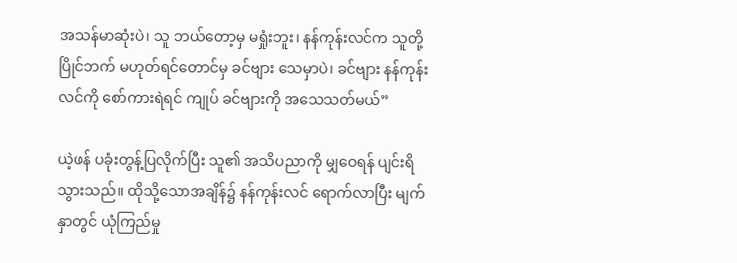အသန်မာဆုံးပဲ၊ သူ ဘယ်တော့မှ မရှုံးဘူး၊ နန်ကုန်းလင်က သူတို့ ပြိုင်ဘက် မဟုတ်ရင်တောင်မှ ခင်ဗျား သေမှာပဲ၊ ခင်ဗျား နန်ကုန်းလင်ကို စော်ကားရဲရင် ကျုပ် ခင်ဗျားကို အသေသတ်မယ်”

ယဲ့ဖန် ပခုံးတွန့်ပြလိုက်ပြီး သူ၏ အသိပညာကို မျှဝေရန် ပျင်းရိသွားသည်။ ထိုသို့သောအချိန်၌ နန်ကုန်းလင် ရောက်လာပြီး မျက်နှာတွင် ယုံကြည်မှု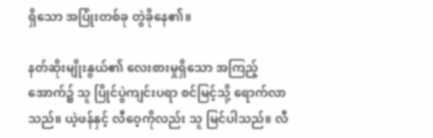ရှိသော အပြုံးတစ်ခု တွဲခိုနေ၏။

နတ်ဆိုးမျိုးနွယ်၏ လေးစားမှုရှိသော အကြည့်အောက်၌ သူ ပြိုင်ပွဲကျင်းပရာ စင်မြင့်သို့ ရောက်လာသည်။ ယဲ့ဖန်နှင့် လီဝေ့ကိုလည်း သူ မြင်ပါသည်။ လီ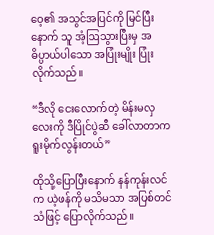ဝေ့၏ အသွင်အပြင်ကို မြင်ပြီးနောက် သူ အံ့ဩသွားပြီးမှ အဓိပ္ပာယ်ပါသော အပြုံးမျိုး ပြုံးလိုက်သည်။

“ဒီလို ငေးလောက်တဲ့ မိန်းမလှလေးကို ဒီပြိုင်ပွဲဆီ ခေါ်လာတာက ရူးမိုက်လွန်းတယ်”

ထိုသို့ပြောပြီးနောက် နန်ကုန်းလင်က ယဲ့ဖန်ကို မသိမသာ အပြစ်တင်သံဖြင့် ပြောလိုက်သည်။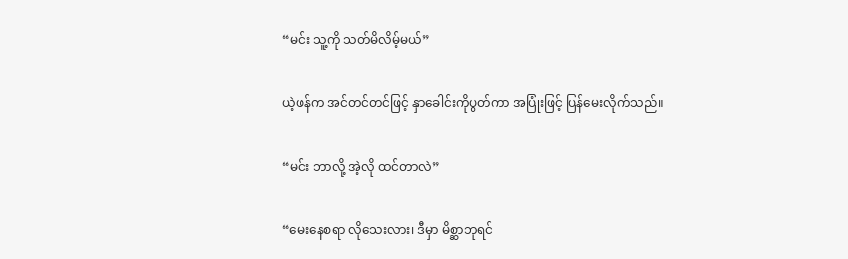“မင်း သူ့ကို သတ်မိလိမ့်မယ်”

ယဲ့ဖန်က အင်တင်တင်ဖြင့် နှာခေါင်းကိုပွတ်ကာ အပြုံးဖြင့် ပြန်မေးလိုက်သည်။

“မင်း ဘာလို့ အဲ့လို ထင်တာလဲ”

“မေးနေစရာ လိုသေးလား၊ ဒီမှာ မိစ္ဆာဘုရင်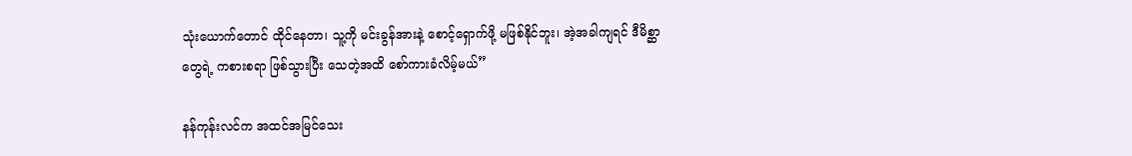သုံးယောက်တောင် ထိုင်နေတာ၊ သူ့ကို မင်းခွန်အားနဲ့ စောင့်ရှောက်ဖို့ မဖြစ်နိုင်ဘူး၊ အဲ့အခါကျရင် ဒီမိစ္ဆာတွေရဲ့ ကစားစရာ ဖြစ်သွားပြီး သေတဲ့အထိ စော်ကားခံလိမ့်မယ်”

နန်ကုန်းလင်က အထင်အမြင်သေး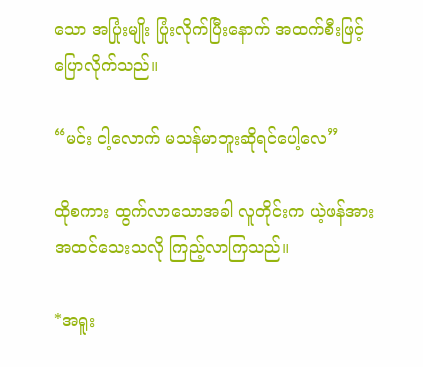သော အပြုံးမျိုး ပြုံးလိုက်ပြီးနောက် အထက်စီးဖြင့် ပြောလိုက်သည်။

“မင်း ငါ့လောက် မသန်မာဘူးဆိုရင်ပေါ့လေ”

ထိုစကား ထွက်လာသောအခါ လူတိုင်းက ယဲ့ဖန်အား အထင်သေးသလို ကြည့်လာကြသည်။

*အရူး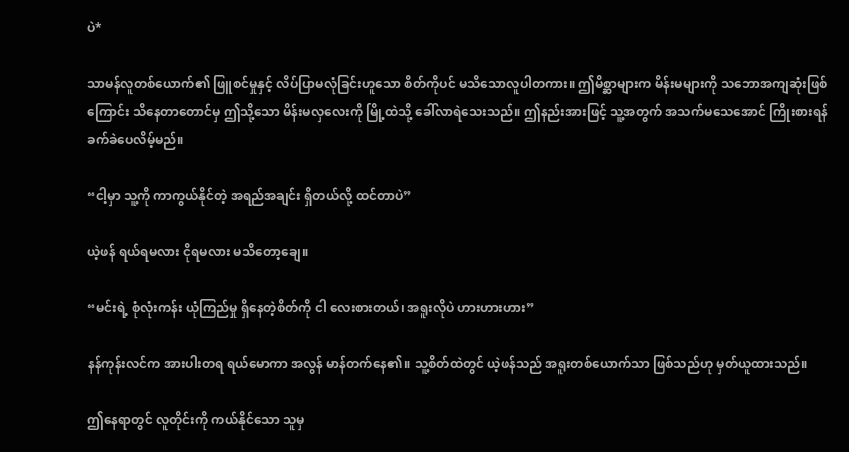ပဲ*

သာမန်လူတစ်ယောက်၏ ဖြူစင်မှုနှင့် လိပ်ပြာမလုံခြင်းဟူသော စိတ်ကိုပင် မသိသောလူပါတကား။ ဤမိစ္ဆာများက မိန်းမများကို သဘောအကျဆုံးဖြစ်ကြောင်း သိနေတာတောင်မှ ဤသို့သော မိန်းမလှလေးကို မြို့ထဲသို့ ခေါ်လာရဲသေးသည်။ ဤနည်းအားဖြင့် သူ့အတွက် အသက်မသေအောင် ကြိုးစားရန် ခက်ခဲပေလိမ့်မည်။

“ငါ့မှာ သူ့ကို ကာကွယ်နိုင်တဲ့ အရည်အချင်း ရှိတယ်လို့ ထင်တာပဲ”

ယဲ့ဖန် ရယ်ရမလား ငိုရမလား မသိတော့ချေ။

“မင်းရဲ့ စုံလုံးကန်း ယုံကြည်မှု ရှိနေတဲ့စိတ်ကို ငါ လေးစားတယ်၊ အရူးလိုပဲ ဟားဟားဟား”

နန်ကုန်းလင်က အားပါးတရ ရယ်မောကာ အလွန် မာန်တက်နေ၏။ သူ့စိတ်ထဲတွင် ယဲ့ဖန်သည် အရူးတစ်ယောက်သာ ဖြစ်သည်ဟု မှတ်ယူထားသည်။

ဤနေရာတွင် လူတိုင်းကို ကယ်နိုင်သော သူမှ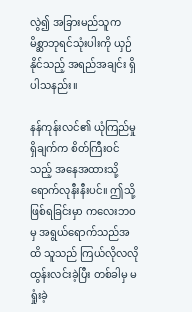လွဲ၍ အခြားမည်သူက မိစ္ဆာဘုရင်သုံးပါးကို ယှဉ်နိုင်သည့် အရည်အချင်း ရှိပါသနည်း။

နန်ကုန်းလင်၏ ယုံကြည်မှုရှိချက်က စိတ်ကြီးဝင်သည့် အနေအထားသို့ ရောက်လုနီးနီးပင်။ ဤသို့ဖြစ်ရခြင်းမှာ ကလေးဘဝမှ အရွယ်ရောက်သည်အထိ သူသည် ကြယ်လိုလလို ထွန်းလင်းခဲ့ပြီး တစ်ခါမှ မရှုံးခဲ့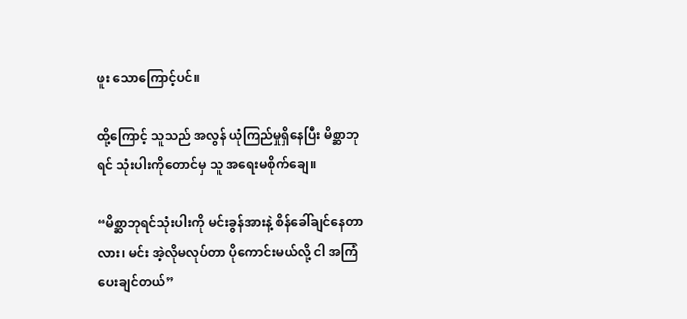ဖူး သောကြောင့်ပင်။

ထို့ကြောင့် သူသည် အလွန် ယုံကြည်မှုရှိနေပြီး မိစ္ဆာဘုရင် သုံးပါးကိုတောင်မှ သူ အရေးမစိုက်ချေ။

“မိစ္ဆာဘုရင်သုံးပါးကို မင်းခွန်အားနဲ့ စိန်ခေါ်ချင်နေတာလား၊ မင်း အဲ့လိုမလုပ်တာ ပိုကောင်းမယ်လို့ ငါ အကြံပေးချင်တယ်”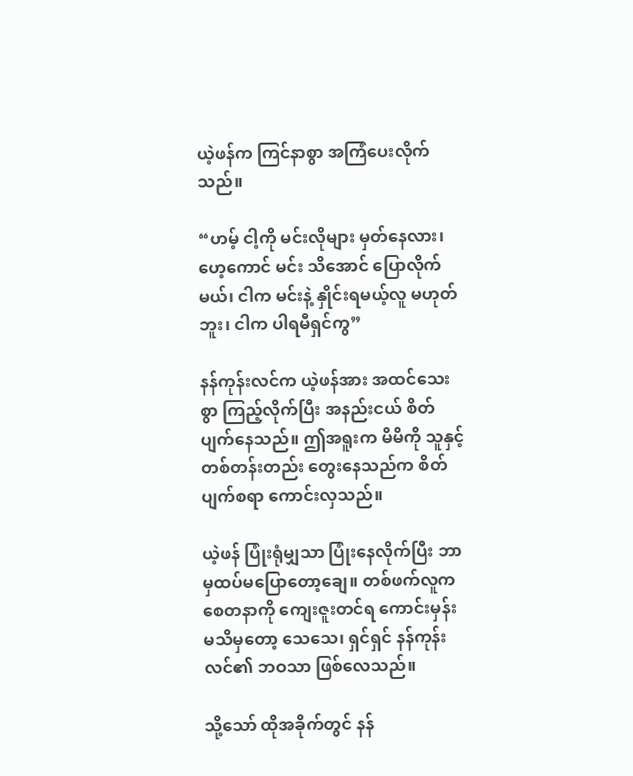ယဲ့ဖန်က ကြင်နာစွာ အကြံပေးလိုက်သည်။

“ဟမ့် ငါ့ကို မင်းလိုများ မှတ်နေလား၊ ဟေ့ကောင် မင်း သိအောင် ပြောလိုက်မယ်၊ ငါက မင်းနဲ့ နှိုင်းရမယ့်လူ မဟုတ်ဘူး၊ ငါက ပါရမီရှင်ကွ”

နန်ကုန်းလင်က ယဲ့ဖန်အား အထင်သေးစွာ ကြည့်လိုက်ပြီး အနည်းငယ် စိတ်ပျက်နေသည်။ ဤအရူးက မိမိကို သူနှင့် တစ်တန်းတည်း တွေးနေသည်က စိတ်ပျက်စရာ ကောင်းလှသည်။

ယဲ့ဖန် ပြုံးရုံမျှသာ ပြုံးနေလိုက်ပြီး ဘာမှထပ်မပြောတော့ချေ။ တစ်ဖက်လူက စေတနာကို ကျေးဇူးတင်ရ ကောင်းမှန်း မသိမှတော့ သေသေ၊ ရှင်ရှင် နန်ကုန်းလင်၏ ဘဝသာ ဖြစ်လေသည်။

သို့သော် ထိုအခိုက်တွင် နန်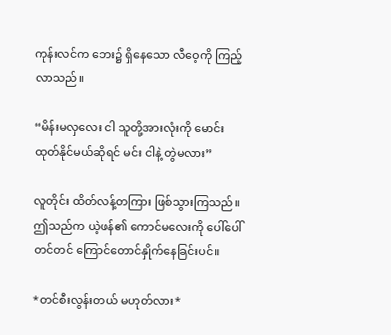ကုန်းလင်က ဘေး၌ ရှိနေသော လီဝေ့ကို ကြည့်လာသည်။

“မိန်းမလှလေး ငါ သူတို့အားလုံးကို မောင်းထုတ်နိုင်မယ်ဆိုရင် မင်း ငါနဲ့ တွဲမလား”

လူတိုင်း ထိတ်လန့်တကြား ဖြစ်သွားကြသည်။ ဤသည်က ယဲ့ဖန်၏ ကောင်မ‌လေးကို ပေါ်ပေါ်တင်တင် ကြောင်တောင်နှိုက်နေခြင်းပင်။

*တင်စီးလွန်းတယ် မဟုတ်လား*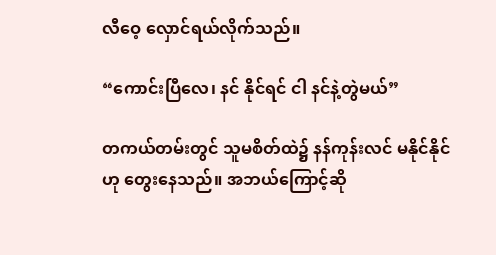လီဝေ့ လှောင်ရယ်လိုက်သည်။

“ကောင်းပြီလေ၊ နင် နိုင်ရင် ငါ နင်နဲ့တွဲမယ်”

တကယ်တမ်းတွင် သူမစိတ်ထဲ၌ နန်ကုန်းလင် မနိုင်နိုင်ဟု တွေးနေသည်။ အဘယ်ကြောင့်ဆို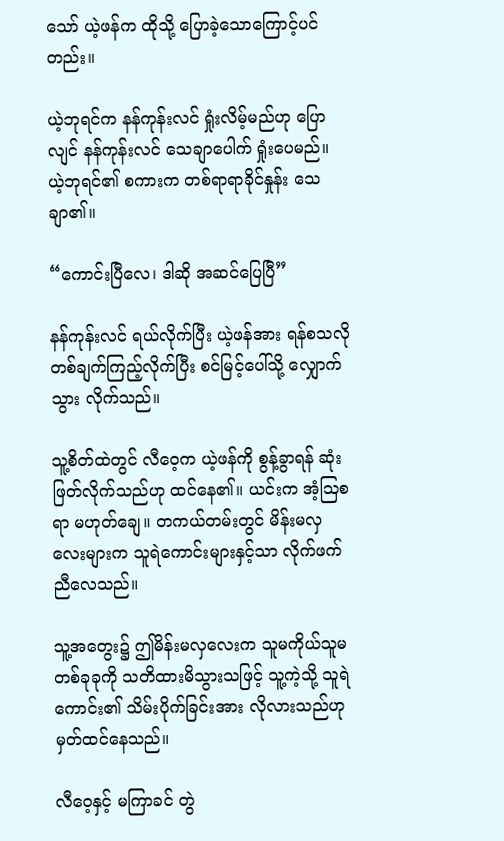သော် ယဲ့ဖန်က ထိုသို့ ပြောခဲ့သောကြောင့်ပင်တည်း။

ယဲ့ဘုရင်က နန်ကုန်းလင် ရှုံးလိမ့်မည်ဟု ပြောလျင် နန်ကုန်းလင် သေချာပေါက် ရှုံးပေမည်။ ယဲ့ဘုရင်၏ စကားက တစ်ရာရာခိုင်နှုန်း သေချာ၏။

“ကောင်းပြီလေ၊ ဒါဆို အဆင်ပြေပြီ”

နန်ကုန်းလင် ရယ်လိုက်ပြီး ယဲ့ဖန်အား ရန်စသလို တစ်ချက်ကြည့်လိုက်ပြီး စင်မြင့်ပေါ်သို့ လျှောက်သွား လိုက်သည်။

သူ့စိတ်ထဲတွင် လီဝေ့က ယဲ့ဖန်ကို စွန့်ခွာရန် ဆုံးဖြတ်လိုက်သည်ဟု ထင်နေ၏။ ယင်းက အံ့ဩစရာ မဟုတ်ချေ။ တကယ်တမ်းတွင် မိန်းမလှလေးများက သူရဲကောင်းများနှင့်သာ လိုက်ဖက်ညီလေသည်။

သူ့အတွေး၌ ဤမိန်းမလှလေးက သူမကိုယ်သူမ တစ်ခုခုကို သတိထားမိသွားသဖြင့် သူ့ကဲ့သို့ သူရဲကောင်း၏ သိမ်းပိုက်ခြင်းအား လိုလားသည်ဟု မှတ်ထင်နေသည်။

လီဝေ့နှင့် မကြာခင် တွဲ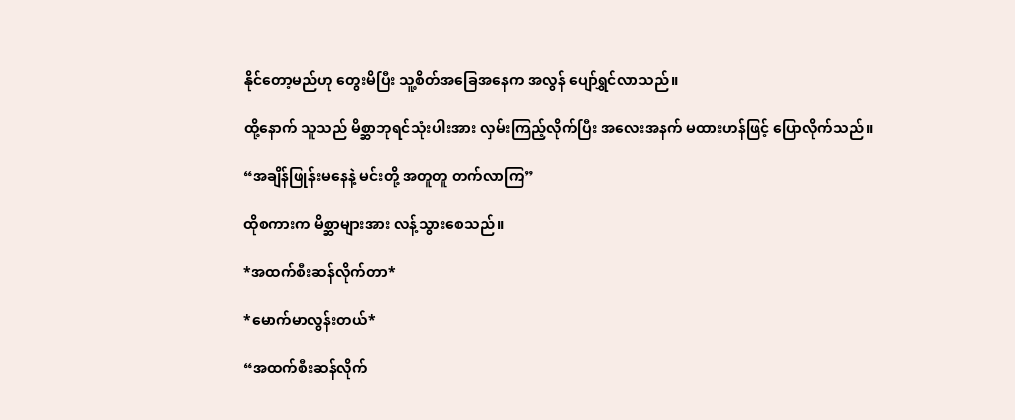နိုင်တော့မည်ဟု တွေးမိပြီး သူ့စိတ်အခြေအနေက အလွန် ပျော်ရွှင်လာသည်။

ထို့နောက် သူသည် မိစ္ဆာဘုရင်သုံးပါးအား လှမ်းကြည့်လိုက်ပြီး အလေးအနက် မထားဟန်ဖြင့် ပြောလိုက်သည်။

“အချိန်ဖြုန်းမနေနဲ့ မင်းတို့ အတူတူ တက်လာကြ”

ထိုစကားက မိစ္ဆာများအား လန့်သွားစေသည်။

*အထက်စီးဆန်လိုက်တာ*

*မောက်မာလွန်းတယ်*

“အထက်စီးဆန်လိုက်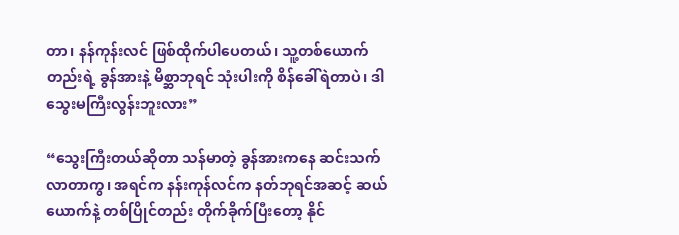တာ၊ နန်ကုန်းလင် ဖြစ်ထိုက်ပါပေတယ်၊ သူ့တစ်ယောက်တည်းရဲ့ ခွန်အားနဲ့ မိစ္ဆာဘုရင် သုံးပါးကို စိန်ခေါ်ရဲတာပဲ၊ ဒါ သွေးမကြီးလွန်းဘူးလား”

“သွေးကြီးတယ်ဆိုတာ သန်မာတဲ့ ခွန်အားကနေ ဆင်းသက်လာတာကွ၊ အရင်က နန်းကုန်လင်က နတ်ဘုရင်အဆင့် ဆယ်ယောက်နဲ့ တစ်ပြိုင်တည်း တိုက်ခိုက်ပြီးတော့ နိုင်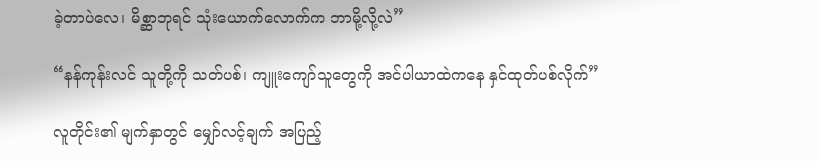ခဲ့တာပဲလေ၊ မိစ္ဆာဘုရင် သုံးယောက်လောက်က ဘာမို့လို့လဲ”

“နန်ကုန်းလင် သူတို့ကို သတ်ပစ်၊ ကျူးကျော်သူတွေကို အင်ပါယာထဲကနေ နှင်ထုတ်ပစ်လိုက်”

လူတိုင်း၏ မျက်နှာတွင် မျှော်လင့်ချက် အပြည့်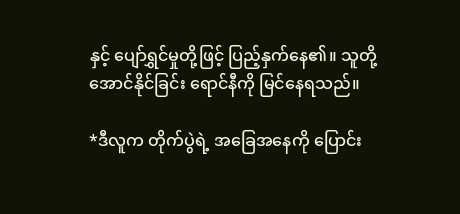နှင့် ပျော်ရွှင်မှုတို့ဖြင့် ပြည့်နှက်နေ၏။ သူတို့ အောင်နိုင်ခြင်း ‌ရောင်နီကို မြင်နေရသည်။

*ဒီလူက တိုက်ပွဲရဲ့ အခြေအနေကို ပြောင်း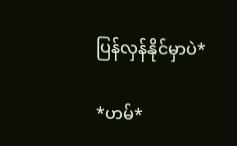ပြန်လှန်နိုင်မှာပဲ*

*ဟမ်*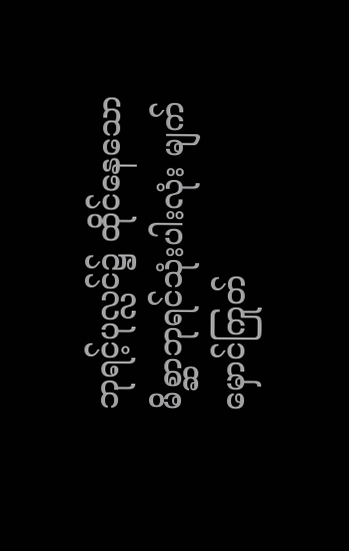ဘုရင့်ပုလ္လင်၌ ထိုင်နေသော မိစ္ဆာဘုရင်သုံးပါးလုံး မျက်မှောင်ကြုတ်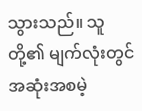သွားသည်။ သူတို့၏ မျက်လုံးတွင် အဆုံးအစမဲ့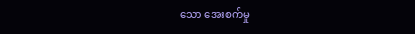သော အေးစက်မှု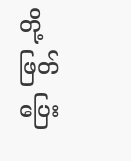တို့ ဖြတ်ပြေး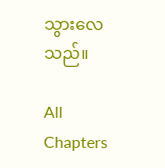သွားလေသည်။

All Chapters